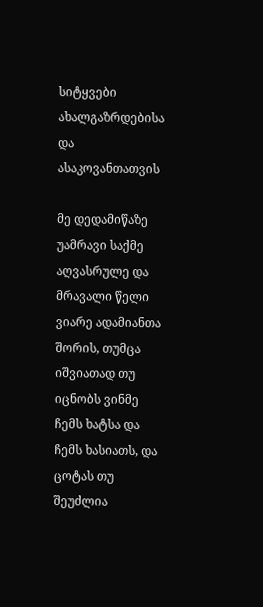სიტყვები ახალგაზრდებისა და ასაკოვანთათვის

მე დედამიწაზე უამრავი საქმე აღვასრულე და მრავალი წელი ვიარე ადამიანთა შორის, თუმცა იშვიათად თუ იცნობს ვინმე ჩემს ხატსა და ჩემს ხასიათს, და ცოტას თუ შეუძლია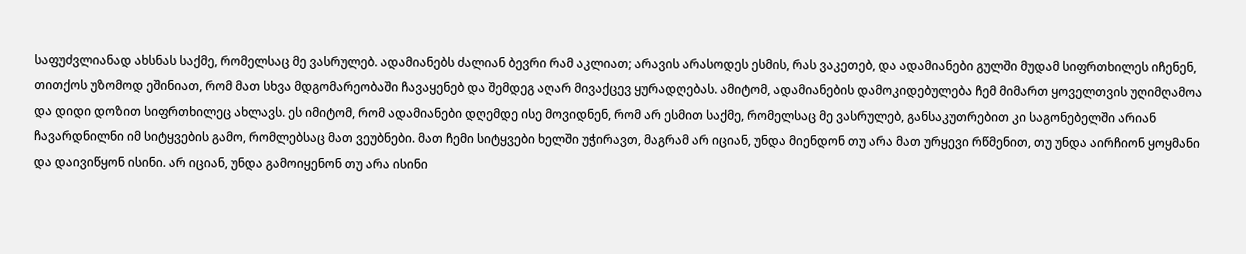საფუძვლიანად ახსნას საქმე, რომელსაც მე ვასრულებ. ადამიანებს ძალიან ბევრი რამ აკლიათ; არავის არასოდეს ესმის, რას ვაკეთებ, და ადამიანები გულში მუდამ სიფრთხილეს იჩენენ, თითქოს უზომოდ ეშინიათ, რომ მათ სხვა მდგომარეობაში ჩავაყენებ და შემდეგ აღარ მივაქცევ ყურადღებას. ამიტომ, ადამიანების დამოკიდებულება ჩემ მიმართ ყოველთვის უღიმღამოა და დიდი დოზით სიფრთხილეც ახლავს. ეს იმიტომ, რომ ადამიანები დღემდე ისე მოვიდნენ, რომ არ ესმით საქმე, რომელსაც მე ვასრულებ, განსაკუთრებით კი საგონებელში არიან ჩავარდნილნი იმ სიტყვების გამო, რომლებსაც მათ ვეუბნები. მათ ჩემი სიტყვები ხელში უჭირავთ, მაგრამ არ იციან, უნდა მიენდონ თუ არა მათ ურყევი რწმენით, თუ უნდა აირჩიონ ყოყმანი და დაივიწყონ ისინი. არ იციან, უნდა გამოიყენონ თუ არა ისინი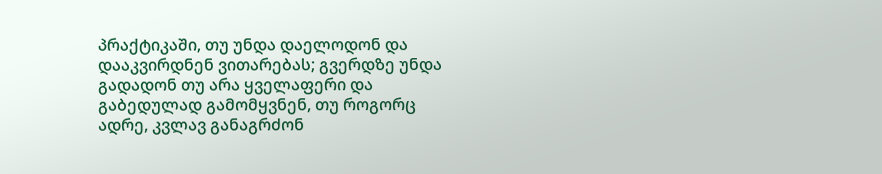პრაქტიკაში, თუ უნდა დაელოდონ და დააკვირდნენ ვითარებას; გვერდზე უნდა გადადონ თუ არა ყველაფერი და გაბედულად გამომყვნენ, თუ როგორც ადრე, კვლავ განაგრძონ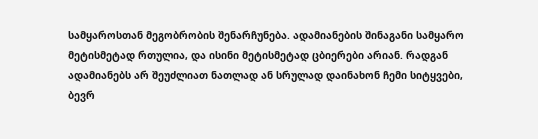სამყაროსთან მეგობრობის შენარჩუნება. ადამიანების შინაგანი სამყარო მეტისმეტად რთულია, და ისინი მეტისმეტად ცბიერები არიან. რადგან ადამიანებს არ შეუძლიათ ნათლად ან სრულად დაინახონ ჩემი სიტყვები, ბევრ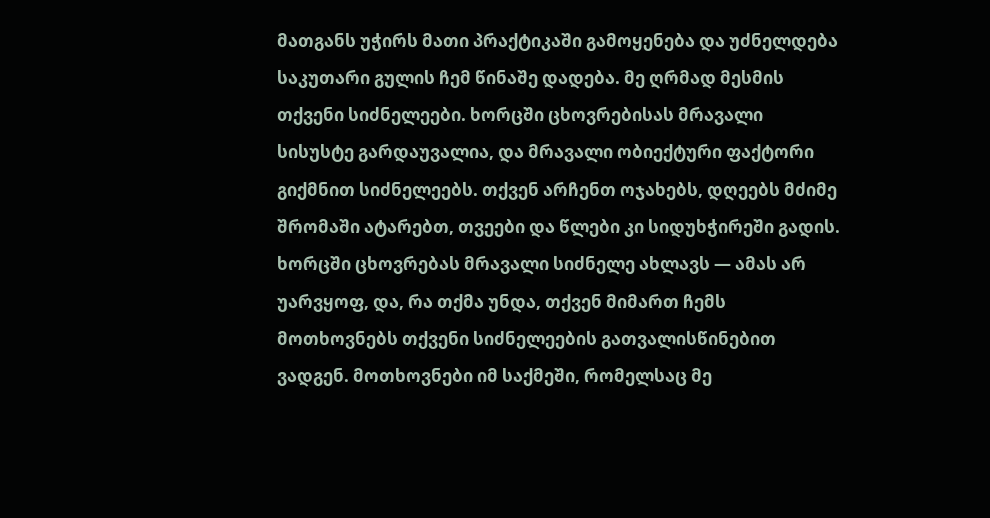მათგანს უჭირს მათი პრაქტიკაში გამოყენება და უძნელდება საკუთარი გულის ჩემ წინაშე დადება. მე ღრმად მესმის თქვენი სიძნელეები. ხორცში ცხოვრებისას მრავალი სისუსტე გარდაუვალია, და მრავალი ობიექტური ფაქტორი გიქმნით სიძნელეებს. თქვენ არჩენთ ოჯახებს, დღეებს მძიმე შრომაში ატარებთ, თვეები და წლები კი სიდუხჭირეში გადის. ხორცში ცხოვრებას მრავალი სიძნელე ახლავს — ამას არ უარვყოფ, და, რა თქმა უნდა, თქვენ მიმართ ჩემს მოთხოვნებს თქვენი სიძნელეების გათვალისწინებით ვადგენ. მოთხოვნები იმ საქმეში, რომელსაც მე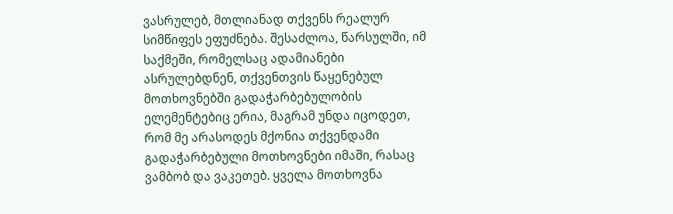ვასრულებ, მთლიანად თქვენს რეალურ სიმწიფეს ეფუძნება. შესაძლოა, წარსულში, იმ საქმეში, რომელსაც ადამიანები ასრულებდნენ, თქვენთვის წაყენებულ მოთხოვნებში გადაჭარბებულობის ელემენტებიც ერია, მაგრამ უნდა იცოდეთ, რომ მე არასოდეს მქონია თქვენდამი გადაჭარბებული მოთხოვნები იმაში, რასაც ვამბობ და ვაკეთებ. ყველა მოთხოვნა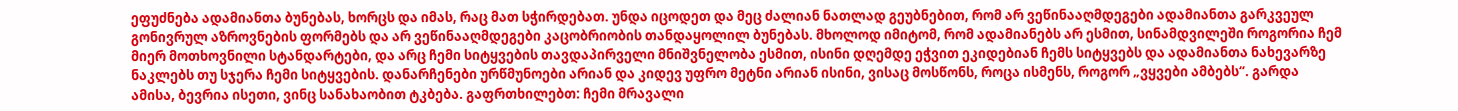ეფუძნება ადამიანთა ბუნებას, ხორცს და იმას, რაც მათ სჭირდებათ. უნდა იცოდეთ და მეც ძალიან ნათლად გეუბნებით, რომ არ ვეწინააღმდეგები ადამიანთა გარკვეულ გონივრულ აზროვნების ფორმებს და არ ვეწინააღმდეგები კაცობრიობის თანდაყოლილ ბუნებას. მხოლოდ იმიტომ, რომ ადამიანებს არ ესმით, სინამდვილეში როგორია ჩემ მიერ მოთხოვნილი სტანდარტები, და არც ჩემი სიტყვების თავდაპირველი მნიშვნელობა ესმით, ისინი დღემდე ეჭვით ეკიდებიან ჩემს სიტყვებს და ადამიანთა ნახევარზე ნაკლებს თუ სჯერა ჩემი სიტყვების. დანარჩენები ურწმუნოები არიან და კიდევ უფრო მეტნი არიან ისინი, ვისაც მოსწონს, როცა ისმენს, როგორ „ვყვები ამბებს“. გარდა ამისა, ბევრია ისეთი, ვინც სანახაობით ტკბება. გაფრთხილებთ: ჩემი მრავალი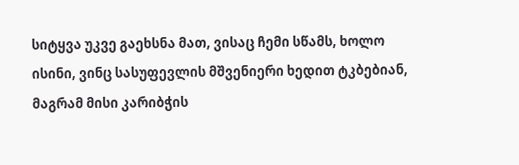სიტყვა უკვე გაეხსნა მათ, ვისაც ჩემი სწამს, ხოლო ისინი, ვინც სასუფევლის მშვენიერი ხედით ტკბებიან, მაგრამ მისი კარიბჭის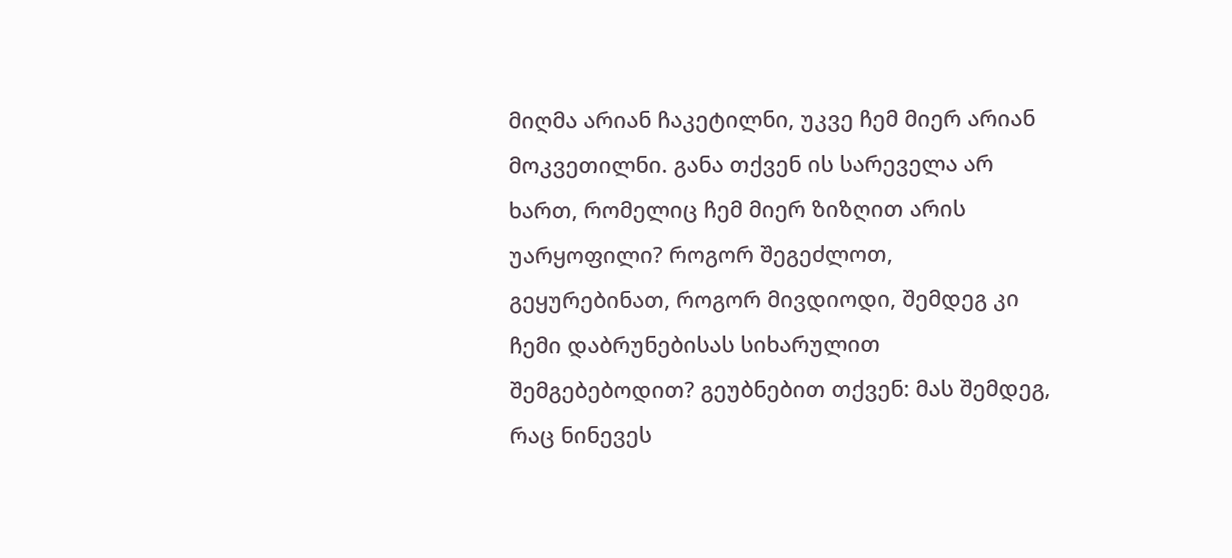მიღმა არიან ჩაკეტილნი, უკვე ჩემ მიერ არიან მოკვეთილნი. განა თქვენ ის სარეველა არ ხართ, რომელიც ჩემ მიერ ზიზღით არის უარყოფილი? როგორ შეგეძლოთ, გეყურებინათ, როგორ მივდიოდი, შემდეგ კი ჩემი დაბრუნებისას სიხარულით შემგებებოდით? გეუბნებით თქვენ: მას შემდეგ, რაც ნინევეს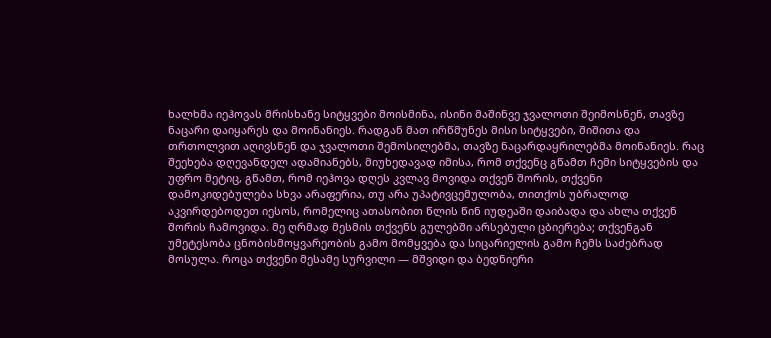ხალხმა იეჰოვას მრისხანე სიტყვები მოისმინა, ისინი მაშინვე ჯვალოთი შეიმოსნენ, თავზე ნაცარი დაიყარეს და მოინანიეს. რადგან მათ ირწმუნეს მისი სიტყვები, შიშითა და თრთოლვით აღივსნენ და ჯვალოთი შემოსილებმა, თავზე ნაცარდაყრილებმა მოინანიეს. რაც შეეხება დღევანდელ ადამიანებს, მიუხედავად იმისა, რომ თქვენც გწამთ ჩემი სიტყვების და უფრო მეტიც, გწამთ, რომ იეჰოვა დღეს კვლავ მოვიდა თქვენ შორის, თქვენი დამოკიდებულება სხვა არაფერია, თუ არა უპატივცემულობა, თითქოს უბრალოდ აკვირდებოდეთ იესოს, რომელიც ათასობით წლის წინ იუდეაში დაიბადა და ახლა თქვენ შორის ჩამოვიდა. მე ღრმად მესმის თქვენს გულებში არსებული ცბიერება; თქვენგან უმეტესობა ცნობისმოყვარეობის გამო მომყვება და სიცარიელის გამო ჩემს საძებრად მოსულა. როცა თქვენი მესამე სურვილი — მშვიდი და ბედნიერი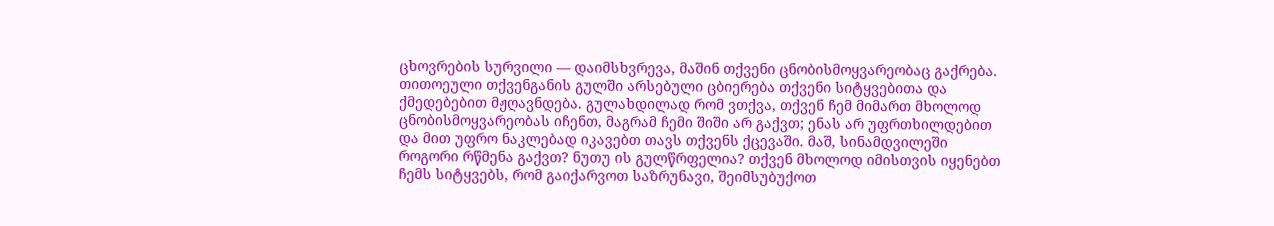ცხოვრების სურვილი — დაიმსხვრევა, მაშინ თქვენი ცნობისმოყვარეობაც გაქრება. თითოეული თქვენგანის გულში არსებული ცბიერება თქვენი სიტყვებითა და ქმედებებით მჟღავნდება. გულახდილად რომ ვთქვა, თქვენ ჩემ მიმართ მხოლოდ ცნობისმოყვარეობას იჩენთ, მაგრამ ჩემი შიში არ გაქვთ; ენას არ უფრთხილდებით და მით უფრო ნაკლებად იკავებთ თავს თქვენს ქცევაში. მაშ, სინამდვილეში როგორი რწმენა გაქვთ? ნუთუ ის გულწრფელია? თქვენ მხოლოდ იმისთვის იყენებთ ჩემს სიტყვებს, რომ გაიქარვოთ საზრუნავი, შეიმსუბუქოთ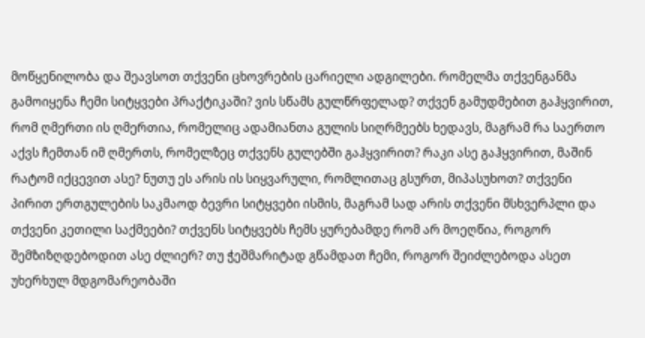მოწყენილობა და შეავსოთ თქვენი ცხოვრების ცარიელი ადგილები. რომელმა თქვენგანმა გამოიყენა ჩემი სიტყვები პრაქტიკაში? ვის სწამს გულწრფელად? თქვენ გამუდმებით გაჰყვირით, რომ ღმერთი ის ღმერთია, რომელიც ადამიანთა გულის სიღრმეებს ხედავს, მაგრამ რა საერთო აქვს ჩემთან იმ ღმერთს, რომელზეც თქვენს გულებში გაჰყვირით? რაკი ასე გაჰყვირით, მაშინ რატომ იქცევით ასე? ნუთუ ეს არის ის სიყვარული, რომლითაც გსურთ, მიპასუხოთ? თქვენი პირით ერთგულების საკმაოდ ბევრი სიტყვები ისმის, მაგრამ სად არის თქვენი მსხვერპლი და თქვენი კეთილი საქმეები? თქვენს სიტყვებს ჩემს ყურებამდე რომ არ მოეღწია, როგორ შემზიზღდებოდით ასე ძლიერ? თუ ჭეშმარიტად გწამდათ ჩემი, როგორ შეიძლებოდა ასეთ უხერხულ მდგომარეობაში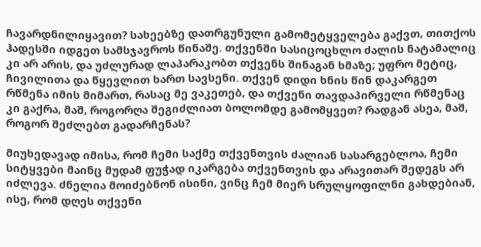ჩავარდნილიყავით? სახეებზე დათრგუნული გამომეტყველება გაქვთ, თითქოს ჰადესში იდგეთ სამსჯავროს წინაშე. თქვენში სასიცოცხლო ძალის ნატამალიც კი არ არის, და უძლურად ლაპარაკობთ თქვენს შინაგან ხმაზე; უფრო მეტიც, ჩივილითა და წყევლით ხართ სავსენი. თქვენ დიდი ხნის წინ დაკარგეთ რწმენა იმის მიმართ, რასაც მე ვაკეთებ, და თქვენი თავდაპირველი რწმენაც კი გაქრა, მაშ, როგორღა შეგიძლიათ ბოლომდე გამომყვეთ? რადგან ასეა, მაშ, როგორ შეძლებთ გადარჩენას?

მიუხედავად იმისა, რომ ჩემი საქმე თქვენთვის ძალიან სასარგებლოა, ჩემი სიტყვები მაინც მუდამ ფუჭად იკარგება თქვენთვის და არავითარ შედეგს არ იძლევა. ძნელია მოიძებნონ ისინი, ვინც ჩემ მიერ სრულყოფილნი გახდებიან, ისე, რომ დღეს თქვენი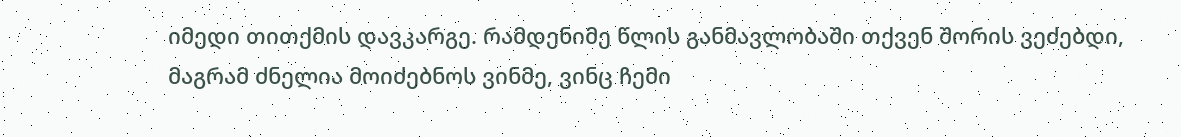იმედი თითქმის დავკარგე. რამდენიმე წლის განმავლობაში თქვენ შორის ვეძებდი, მაგრამ ძნელია მოიძებნოს ვინმე, ვინც ჩემი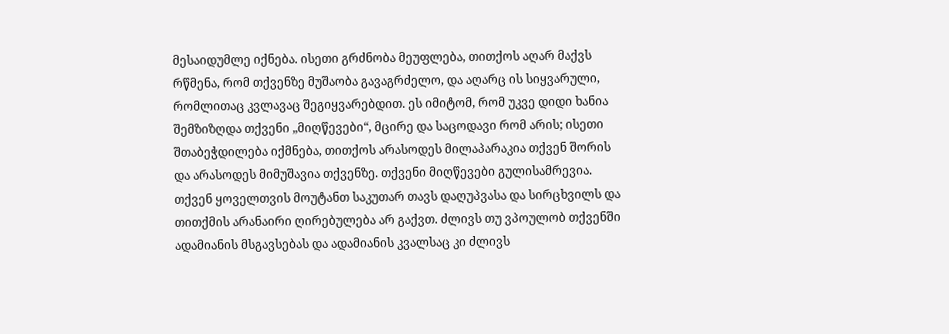მესაიდუმლე იქნება. ისეთი გრძნობა მეუფლება, თითქოს აღარ მაქვს რწმენა, რომ თქვენზე მუშაობა გავაგრძელო, და აღარც ის სიყვარული, რომლითაც კვლავაც შეგიყვარებდით. ეს იმიტომ, რომ უკვე დიდი ხანია შემზიზღდა თქვენი „მიღწევები“, მცირე და საცოდავი რომ არის; ისეთი შთაბეჭდილება იქმნება, თითქოს არასოდეს მილაპარაკია თქვენ შორის და არასოდეს მიმუშავია თქვენზე. თქვენი მიღწევები გულისამრევია. თქვენ ყოველთვის მოუტანთ საკუთარ თავს დაღუპვასა და სირცხვილს და თითქმის არანაირი ღირებულება არ გაქვთ. ძლივს თუ ვპოულობ თქვენში ადამიანის მსგავსებას და ადამიანის კვალსაც კი ძლივს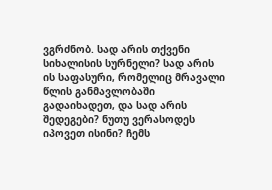ვგრძნობ. სად არის თქვენი სიხალისის სურნელი? სად არის ის საფასური, რომელიც მრავალი წლის განმავლობაში გადაიხადეთ, და სად არის შედეგები? ნუთუ ვერასოდეს იპოვეთ ისინი? ჩემს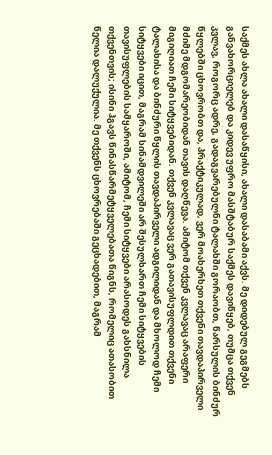საქმეს ახლა ახალი დასაწყისი, ახალი დასაბამი აქვს. მე დიდებულ გეგმებს განვახორციელებ და კიდევ უფრო მასშტაბურ საქმეს დავიწყებ, თუმცა თქვენ კვლავ, როგორც ადრე, გადაგვარებულნი ტალახში გორაობთ, წარსულის ბინძურ წყლებში ცხოვრობთ და, პრაქტიკულად, ვერ მოახერხეთ თქვენი თავდაპირველი მძიმე მდგომარეობიდან თავის დაღწევა. ამიტომ თქვენ კვლავაც არაფერი მიგიღიათ ჩემი სიტყვებიდან. თქვენ კვლავაც ვერ გათავისუფლდით თქვენი ტალახისა და ბინძური წყლის თავდაპირველი ადგილიდან და მხოლოდ ჩემი სიტყვები იცით, მაგრამ სინამდვილეში არ შესულხართ ჩემი სიტყვების თავისუფლების სამყაროში, ამიტომ, ჩემი სიტყვები არასოდეს გახსნილა თქვენთვის; ისინი ჰგავს წინასწარმეტყველებათა წიგნს, რომელიც ათასობით წელია დალუქულია. მე თქვენს ცხოვრებაში გეცხადებით, მაგრამ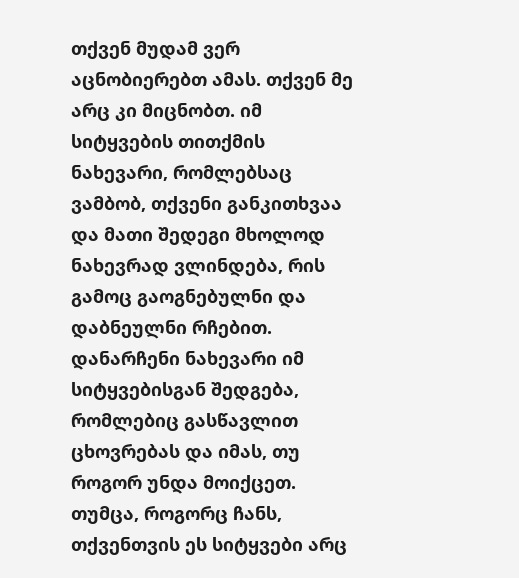თქვენ მუდამ ვერ აცნობიერებთ ამას. თქვენ მე არც კი მიცნობთ. იმ სიტყვების თითქმის ნახევარი, რომლებსაც ვამბობ, თქვენი განკითხვაა და მათი შედეგი მხოლოდ ნახევრად ვლინდება, რის გამოც გაოგნებულნი და დაბნეულნი რჩებით. დანარჩენი ნახევარი იმ სიტყვებისგან შედგება, რომლებიც გასწავლით ცხოვრებას და იმას, თუ როგორ უნდა მოიქცეთ. თუმცა, როგორც ჩანს, თქვენთვის ეს სიტყვები არც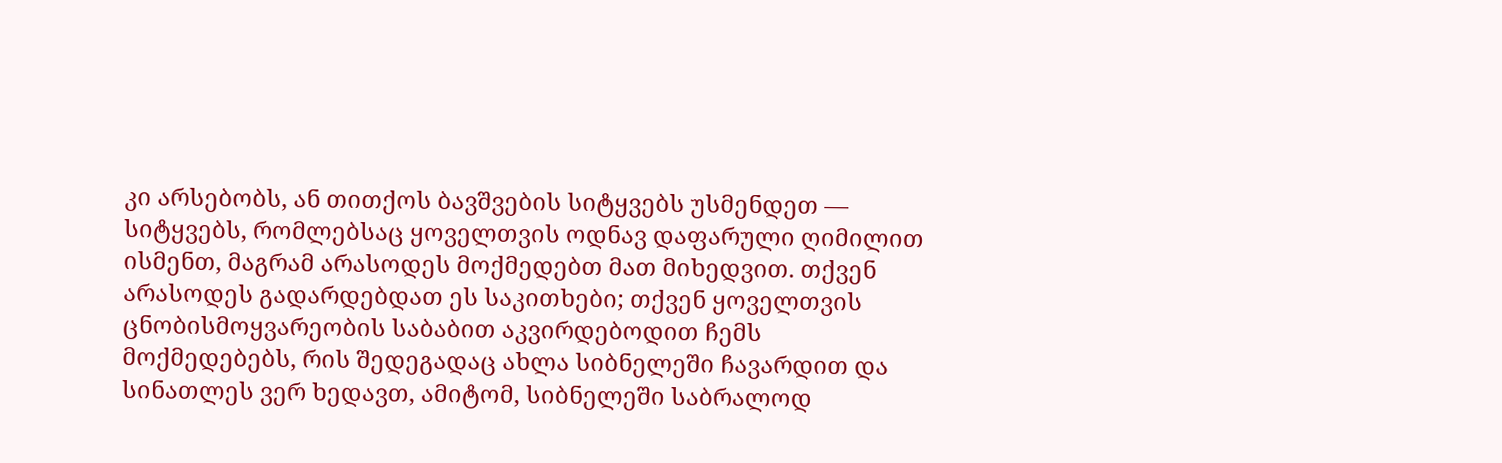კი არსებობს, ან თითქოს ბავშვების სიტყვებს უსმენდეთ — სიტყვებს, რომლებსაც ყოველთვის ოდნავ დაფარული ღიმილით ისმენთ, მაგრამ არასოდეს მოქმედებთ მათ მიხედვით. თქვენ არასოდეს გადარდებდათ ეს საკითხები; თქვენ ყოველთვის ცნობისმოყვარეობის საბაბით აკვირდებოდით ჩემს მოქმედებებს, რის შედეგადაც ახლა სიბნელეში ჩავარდით და სინათლეს ვერ ხედავთ, ამიტომ, სიბნელეში საბრალოდ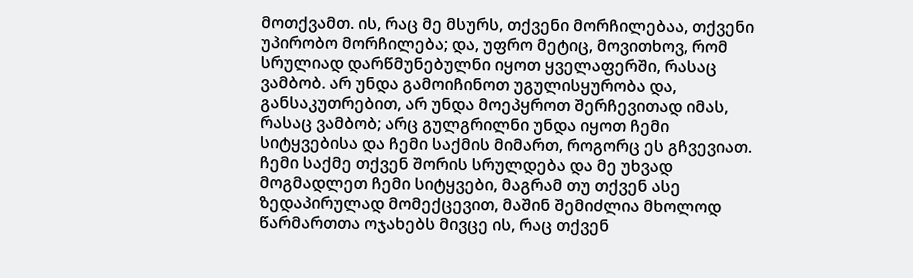მოთქვამთ. ის, რაც მე მსურს, თქვენი მორჩილებაა, თქვენი უპირობო მორჩილება; და, უფრო მეტიც, მოვითხოვ, რომ სრულიად დარწმუნებულნი იყოთ ყველაფერში, რასაც ვამბობ. არ უნდა გამოიჩინოთ უგულისყურობა და, განსაკუთრებით, არ უნდა მოეპყროთ შერჩევითად იმას, რასაც ვამბობ; არც გულგრილნი უნდა იყოთ ჩემი სიტყვებისა და ჩემი საქმის მიმართ, როგორც ეს გჩვევიათ. ჩემი საქმე თქვენ შორის სრულდება და მე უხვად მოგმადლეთ ჩემი სიტყვები, მაგრამ თუ თქვენ ასე ზედაპირულად მომექცევით, მაშინ შემიძლია მხოლოდ წარმართთა ოჯახებს მივცე ის, რაც თქვენ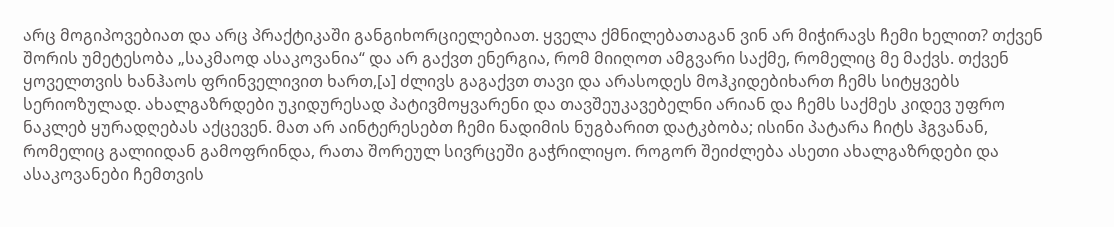არც მოგიპოვებიათ და არც პრაქტიკაში განგიხორციელებიათ. ყველა ქმნილებათაგან ვინ არ მიჭირავს ჩემი ხელით? თქვენ შორის უმეტესობა „საკმაოდ ასაკოვანია“ და არ გაქვთ ენერგია, რომ მიიღოთ ამგვარი საქმე, რომელიც მე მაქვს. თქვენ ყოველთვის ხანჰაოს ფრინველივით ხართ,[ა] ძლივს გაგაქვთ თავი და არასოდეს მოჰკიდებიხართ ჩემს სიტყვებს სერიოზულად. ახალგაზრდები უკიდურესად პატივმოყვარენი და თავშეუკავებელნი არიან და ჩემს საქმეს კიდევ უფრო ნაკლებ ყურადღებას აქცევენ. მათ არ აინტერესებთ ჩემი ნადიმის ნუგბარით დატკბობა; ისინი პატარა ჩიტს ჰგვანან, რომელიც გალიიდან გამოფრინდა, რათა შორეულ სივრცეში გაჭრილიყო. როგორ შეიძლება ასეთი ახალგაზრდები და ასაკოვანები ჩემთვის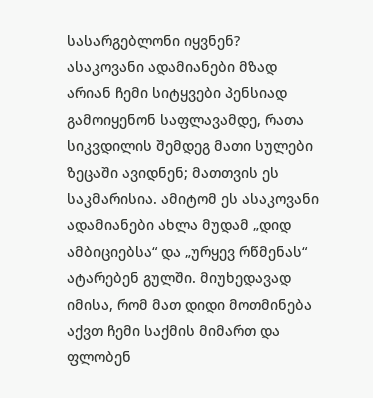სასარგებლონი იყვნენ? ასაკოვანი ადამიანები მზად არიან ჩემი სიტყვები პენსიად გამოიყენონ საფლავამდე, რათა სიკვდილის შემდეგ მათი სულები ზეცაში ავიდნენ; მათთვის ეს საკმარისია. ამიტომ ეს ასაკოვანი ადამიანები ახლა მუდამ „დიდ ამბიციებსა“ და „ურყევ რწმენას“ ატარებენ გულში. მიუხედავად იმისა, რომ მათ დიდი მოთმინება აქვთ ჩემი საქმის მიმართ და ფლობენ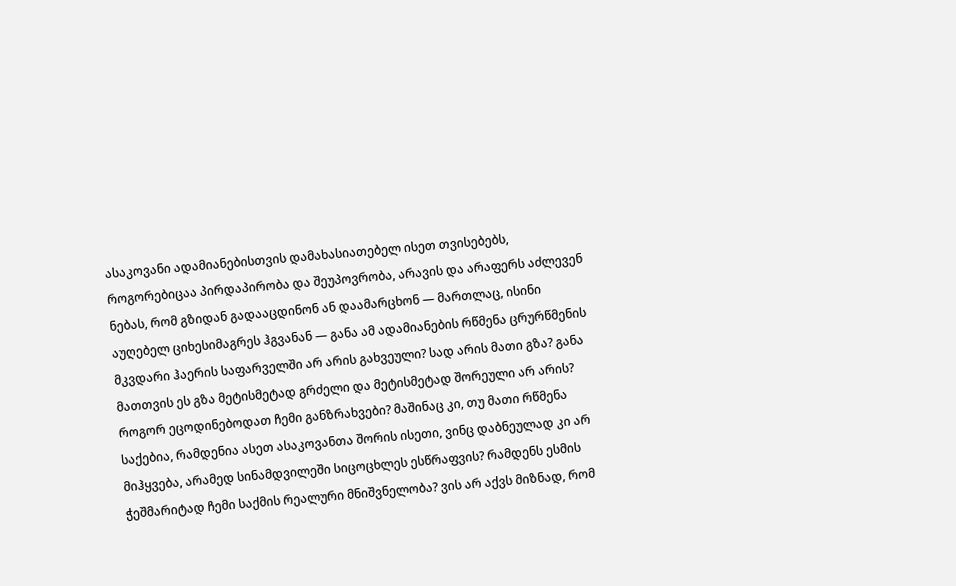ასაკოვანი ადამიანებისთვის დამახასიათებელ ისეთ თვისებებს, როგორებიცაა პირდაპირობა და შეუპოვრობა, არავის და არაფერს აძლევენ ნებას, რომ გზიდან გადააცდინონ ან დაამარცხონ — მართლაც, ისინი აუღებელ ციხესიმაგრეს ჰგვანან — განა ამ ადამიანების რწმენა ცრურწმენის მკვდარი ჰაერის საფარველში არ არის გახვეული? სად არის მათი გზა? განა მათთვის ეს გზა მეტისმეტად გრძელი და მეტისმეტად შორეული არ არის? როგორ ეცოდინებოდათ ჩემი განზრახვები? მაშინაც კი, თუ მათი რწმენა საქებია, რამდენია ასეთ ასაკოვანთა შორის ისეთი, ვინც დაბნეულად კი არ მიჰყვება, არამედ სინამდვილეში სიცოცხლეს ესწრაფვის? რამდენს ესმის ჭეშმარიტად ჩემი საქმის რეალური მნიშვნელობა? ვის არ აქვს მიზნად, რომ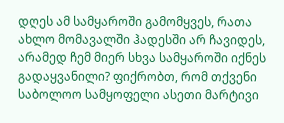დღეს ამ სამყაროში გამომყვეს, რათა ახლო მომავალში ჰადესში არ ჩავიდეს, არამედ ჩემ მიერ სხვა სამყაროში იქნეს გადაყვანილი? ფიქრობთ, რომ თქვენი საბოლოო სამყოფელი ასეთი მარტივი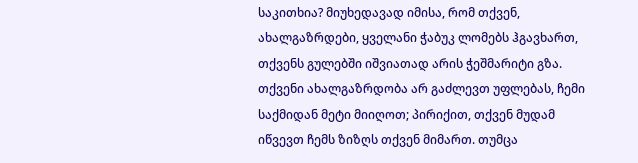საკითხია? მიუხედავად იმისა, რომ თქვენ, ახალგაზრდები, ყველანი ჭაბუკ ლომებს ჰგავხართ, თქვენს გულებში იშვიათად არის ჭეშმარიტი გზა. თქვენი ახალგაზრდობა არ გაძლევთ უფლებას, ჩემი საქმიდან მეტი მიიღოთ; პირიქით, თქვენ მუდამ იწვევთ ჩემს ზიზღს თქვენ მიმართ. თუმცა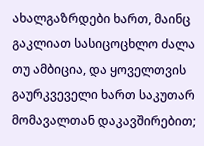ახალგაზრდები ხართ, მაინც გაკლიათ სასიცოცხლო ძალა თუ ამბიცია, და ყოველთვის გაურკვეველი ხართ საკუთარ მომავალთან დაკავშირებით;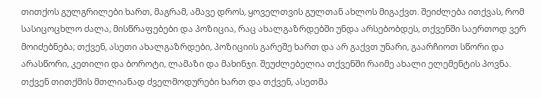თითქოს გულგრილები ხართ, მაგრამ, ამავე დროს, ყოველთვის გულთან ახლოს მიგაქვთ. შეიძლება ითქვას, რომ სასიცოცხლო ძალა, მისწრაფებები და პოზიცია, რაც ახალგაზრდებში უნდა არსებობდეს, თქვენში საერთოდ ვერ მოიძებნება; თქვენ, ასეთი ახალგაზრდები, პოზიციის გარეშე ხართ და არ გაქვთ უნარი, გაარჩიოთ სწორი და არასწორი, კეთილი და ბოროტი, ლამაზი და მახინჯი. შეუძლებელია თქვენში რაიმე ახალი ელემენტის პოვნა. თქვენ თითქმის მთლიანად ძველმოდურები ხართ და თქვენ, ასეთმა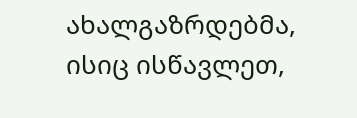ახალგაზრდებმა, ისიც ისწავლეთ,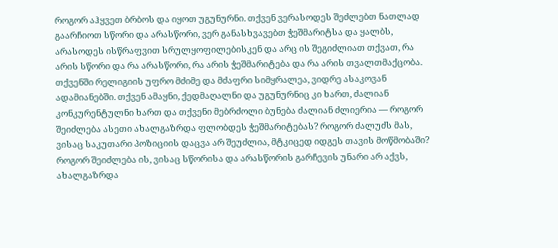როგორ აჰყვეთ ბრბოს და იყოთ უგუნურნი. თქვენ ვერასოდეს შეძლებთ ნათლად გაარჩიოთ სწორი და არასწორი, ვერ განასხვავებთ ჭეშმარიტსა და ყალბს, არასოდეს ისწრაფვით სრულყოფილებისკენ და არც ის შეგიძლიათ თქვათ, რა არის სწორი და რა არასწორი, რა არის ჭეშმარიტება და რა არის თვალთმაქცობა. თქვენში რელიგიის უფრო მძიმე და მძაფრი სიმყრალეა, ვიდრე ასაკოვან ადამიანებში. თქვენ ამაყნი, ქედმაღალნი და უგუნურნიც კი ხართ, ძალიან კონკურენტულნი ხართ და თქვენი მებრძოლი ბუნება ძალიან ძლიერია — როგორ შეიძლება ასეთი ახალგაზრდა ფლობდეს ჭეშმარიტებას? როგორ ძალუძს მას, ვისაც საკუთარი პოზიციის დაცვა არ შეუძლია, მტკიცედ იდგეს თავის მოწმობაში? როგორ შეიძლება ის, ვისაც სწორისა და არასწორის გარჩევის უნარი არ აქვს, ახალგაზრდა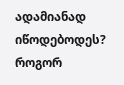ადამიანად იწოდებოდეს? როგორ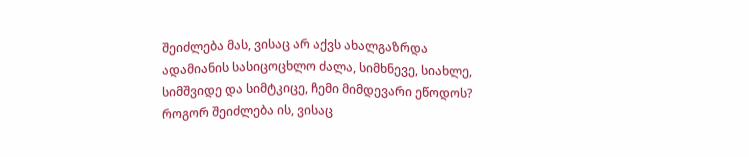შეიძლება მას, ვისაც არ აქვს ახალგაზრდა ადამიანის სასიცოცხლო ძალა, სიმხნევე, სიახლე, სიმშვიდე და სიმტკიცე, ჩემი მიმდევარი ეწოდოს? როგორ შეიძლება ის, ვისაც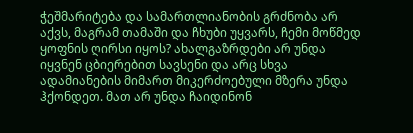ჭეშმარიტება და სამართლიანობის გრძნობა არ აქვს, მაგრამ თამაში და ჩხუბი უყვარს, ჩემი მოწმედ ყოფნის ღირსი იყოს? ახალგაზრდები არ უნდა იყვნენ ცბიერებით სავსენი და არც სხვა ადამიანების მიმართ მიკერძოებული მზერა უნდა ჰქონდეთ. მათ არ უნდა ჩაიდინონ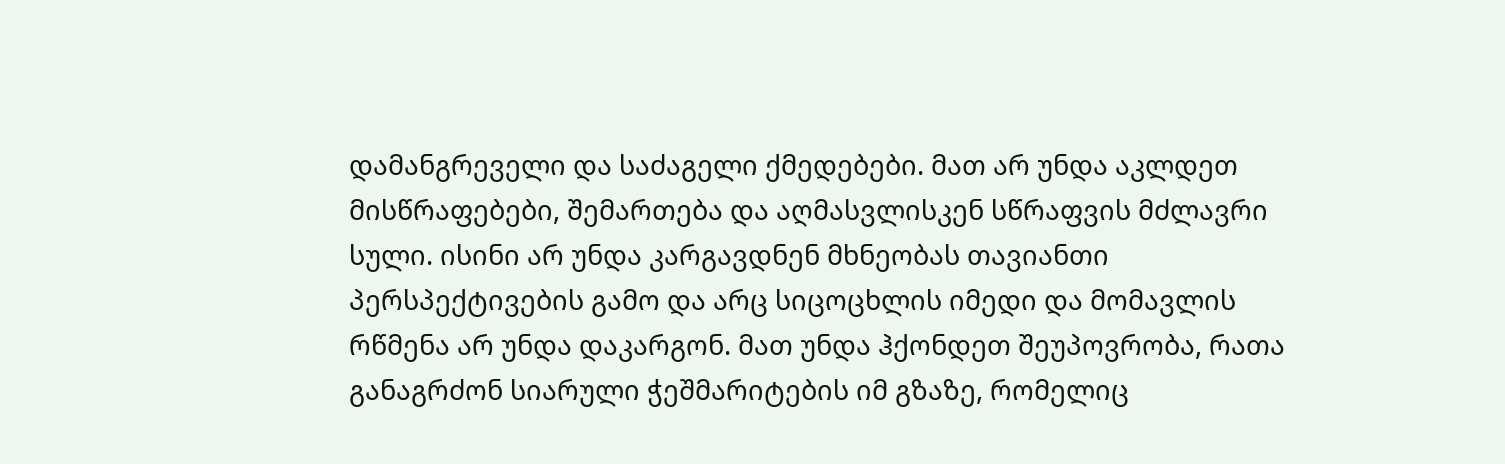დამანგრეველი და საძაგელი ქმედებები. მათ არ უნდა აკლდეთ მისწრაფებები, შემართება და აღმასვლისკენ სწრაფვის მძლავრი სული. ისინი არ უნდა კარგავდნენ მხნეობას თავიანთი პერსპექტივების გამო და არც სიცოცხლის იმედი და მომავლის რწმენა არ უნდა დაკარგონ. მათ უნდა ჰქონდეთ შეუპოვრობა, რათა განაგრძონ სიარული ჭეშმარიტების იმ გზაზე, რომელიც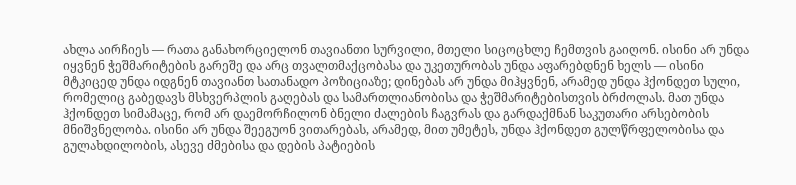ახლა აირჩიეს — რათა განახორციელონ თავიანთი სურვილი, მთელი სიცოცხლე ჩემთვის გაიღონ. ისინი არ უნდა იყვნენ ჭეშმარიტების გარეშე და არც თვალთმაქცობასა და უკეთურობას უნდა აფარებდნენ ხელს — ისინი მტკიცედ უნდა იდგნენ თავიანთ სათანადო პოზიციაზე; დინებას არ უნდა მიჰყვნენ, არამედ უნდა ჰქონდეთ სული, რომელიც გაბედავს მსხვერპლის გაღებას და სამართლიანობისა და ჭეშმარიტებისთვის ბრძოლას. მათ უნდა ჰქონდეთ სიმამაცე, რომ არ დაემორჩილონ ბნელი ძალების ჩაგვრას და გარდაქმნან საკუთარი არსებობის მნიშვნელობა. ისინი არ უნდა შეეგუონ ვითარებას, არამედ, მით უმეტეს, უნდა ჰქონდეთ გულწრფელობისა და გულახდილობის, ასევე ძმებისა და დების პატიების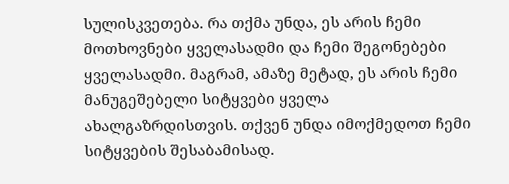სულისკვეთება. რა თქმა უნდა, ეს არის ჩემი მოთხოვნები ყველასადმი და ჩემი შეგონებები ყველასადმი. მაგრამ, ამაზე მეტად, ეს არის ჩემი მანუგეშებელი სიტყვები ყველა ახალგაზრდისთვის. თქვენ უნდა იმოქმედოთ ჩემი სიტყვების შესაბამისად.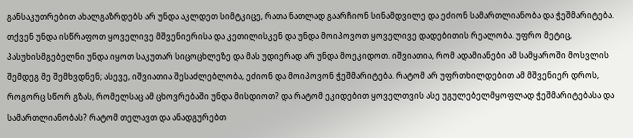განსაკუთრებით ახალგაზრდებს არ უნდა აკლდეთ სიმტკიცე, რათა ნათლად გაარჩიონ სინამდვილე და ეძიონ სამართლიანობა და ჭეშმარიტება. თქვენ უნდა ისწრაფოთ ყოველივე მშვენიერისა და კეთილისკენ და უნდა მოიპოვოთ ყოველივე დადებითის რეალობა. უფრო მეტიც, პასუხისმგებელნი უნდა იყოთ საკუთარ სიცოცხლეზე და მას უდიერად არ უნდა მოეკიდოთ. იშვიათია, რომ ადამიანები ამ სამყაროში მოსვლის შემდეგ მე შემხვდნენ; ასევე, იშვიათია შესაძლებლობა, ეძიონ და მოიპოვონ ჭეშმარიტება. რატომ არ უფრთხილდებით ამ მშვენიერ დროს, როგორც სწორ გზას, რომელსაც ამ ცხოვრებაში უნდა მისდიოთ? და რატომ ეკიდებით ყოველთვის ასე უგულებელმყოფლად ჭეშმარიტებასა და სამართლიანობას? რატომ თელავთ და ანადგურებთ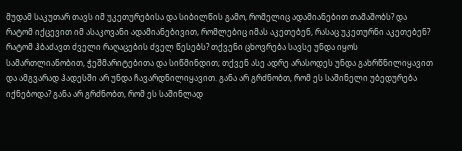მუდამ საკუთარ თავს იმ უკეთურებისა და სიბილწის გამო, რომელიც ადამიანებით თამაშობს? და რატომ იქცევით იმ ასაკოვანი ადამიანებივით, რომლებიც იმას აკეთებენ, რასაც უკეთურნი აკეთებენ? რატომ ჰბაძავთ ძველი რაღაცების ძველ წესებს? თქვენი ცხოვრება სავსე უნდა იყოს სამართლიანობით, ჭეშმარიტებითა და სიწმინდით; თქვენ ასე ადრე არასოდეს უნდა გახრწნილიყავით და ამგვარად ჰადესში არ უნდა ჩავარდნილიყავით. განა არ გრძნობთ, რომ ეს საშინელი უბედურება იქნებოდა? განა არ გრძნობთ, რომ ეს საშინლად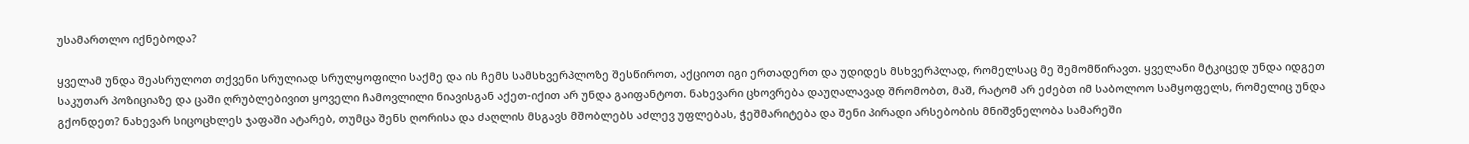უსამართლო იქნებოდა?

ყველამ უნდა შეასრულოთ თქვენი სრულიად სრულყოფილი საქმე და ის ჩემს სამსხვერპლოზე შესწიროთ, აქციოთ იგი ერთადერთ და უდიდეს მსხვერპლად, რომელსაც მე შემომწირავთ. ყველანი მტკიცედ უნდა იდგეთ საკუთარ პოზიციაზე და ცაში ღრუბლებივით ყოველი ჩამოვლილი ნიავისგან აქეთ-იქით არ უნდა გაიფანტოთ. ნახევარი ცხოვრება დაუღალავად შრომობთ, მაშ, რატომ არ ეძებთ იმ საბოლოო სამყოფელს, რომელიც უნდა გქონდეთ? ნახევარ სიცოცხლეს ჯაფაში ატარებ, თუმცა შენს ღორისა და ძაღლის მსგავს მშობლებს აძლევ უფლებას, ჭეშმარიტება და შენი პირადი არსებობის მნიშვნელობა სამარეში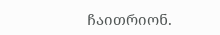ჩაითრიონ.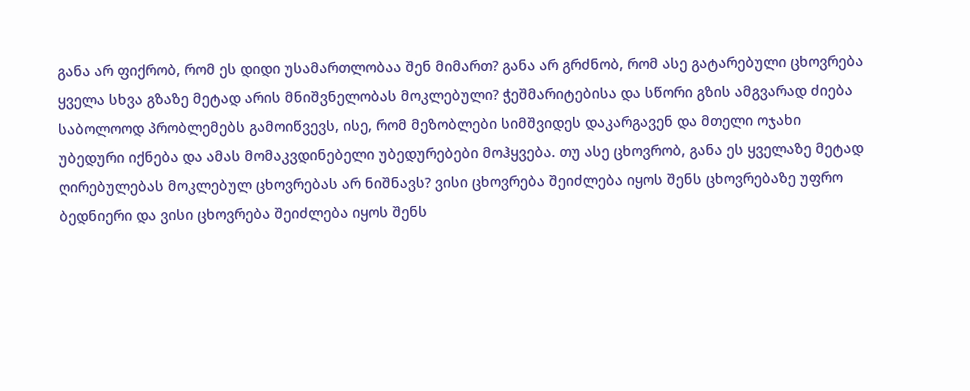განა არ ფიქრობ, რომ ეს დიდი უსამართლობაა შენ მიმართ? განა არ გრძნობ, რომ ასე გატარებული ცხოვრება ყველა სხვა გზაზე მეტად არის მნიშვნელობას მოკლებული? ჭეშმარიტებისა და სწორი გზის ამგვარად ძიება საბოლოოდ პრობლემებს გამოიწვევს, ისე, რომ მეზობლები სიმშვიდეს დაკარგავენ და მთელი ოჯახი უბედური იქნება და ამას მომაკვდინებელი უბედურებები მოჰყვება. თუ ასე ცხოვრობ, განა ეს ყველაზე მეტად ღირებულებას მოკლებულ ცხოვრებას არ ნიშნავს? ვისი ცხოვრება შეიძლება იყოს შენს ცხოვრებაზე უფრო ბედნიერი და ვისი ცხოვრება შეიძლება იყოს შენს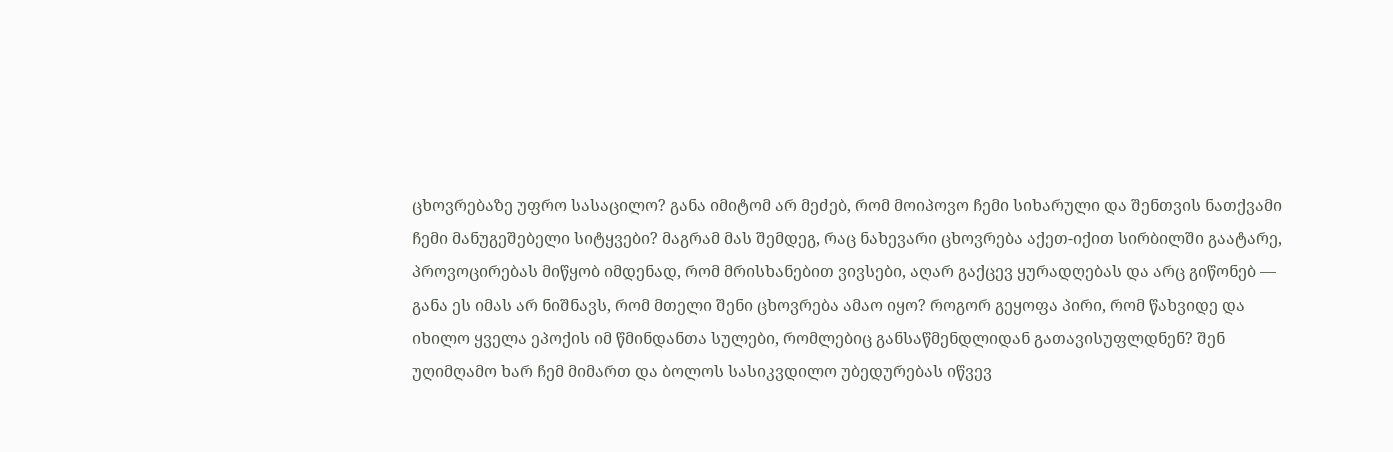ცხოვრებაზე უფრო სასაცილო? განა იმიტომ არ მეძებ, რომ მოიპოვო ჩემი სიხარული და შენთვის ნათქვამი ჩემი მანუგეშებელი სიტყვები? მაგრამ მას შემდეგ, რაც ნახევარი ცხოვრება აქეთ-იქით სირბილში გაატარე, პროვოცირებას მიწყობ იმდენად, რომ მრისხანებით ვივსები, აღარ გაქცევ ყურადღებას და არც გიწონებ — განა ეს იმას არ ნიშნავს, რომ მთელი შენი ცხოვრება ამაო იყო? როგორ გეყოფა პირი, რომ წახვიდე და იხილო ყველა ეპოქის იმ წმინდანთა სულები, რომლებიც განსაწმენდლიდან გათავისუფლდნენ? შენ უღიმღამო ხარ ჩემ მიმართ და ბოლოს სასიკვდილო უბედურებას იწვევ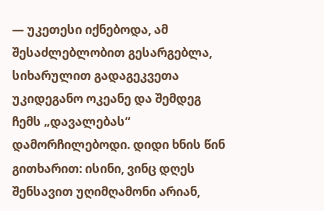— უკეთესი იქნებოდა, ამ შესაძლებლობით გესარგებლა, სიხარულით გადაგეკვეთა უკიდეგანო ოკეანე და შემდეგ ჩემს „დავალებას“ დამორჩილებოდი. დიდი ხნის წინ გითხარით: ისინი, ვინც დღეს შენსავით უღიმღამონი არიან,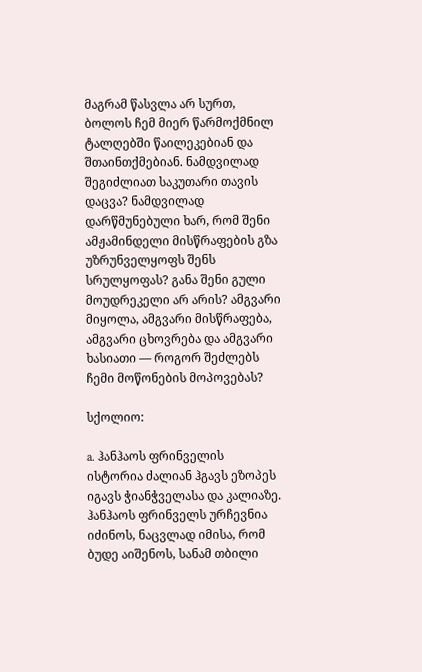მაგრამ წასვლა არ სურთ, ბოლოს ჩემ მიერ წარმოქმნილ ტალღებში წაილეკებიან და შთაინთქმებიან. ნამდვილად შეგიძლიათ საკუთარი თავის დაცვა? ნამდვილად დარწმუნებული ხარ, რომ შენი ამჟამინდელი მისწრაფების გზა უზრუნველყოფს შენს სრულყოფას? განა შენი გული მოუდრეკელი არ არის? ამგვარი მიყოლა, ამგვარი მისწრაფება, ამგვარი ცხოვრება და ამგვარი ხასიათი — როგორ შეძლებს ჩემი მოწონების მოპოვებას?

სქოლიო:

a. ჰანჰაოს ფრინველის ისტორია ძალიან ჰგავს ეზოპეს იგავს ჭიანჭველასა და კალიაზე. ჰანჰაოს ფრინველს ურჩევნია იძინოს, ნაცვლად იმისა, რომ ბუდე აიშენოს, სანამ თბილი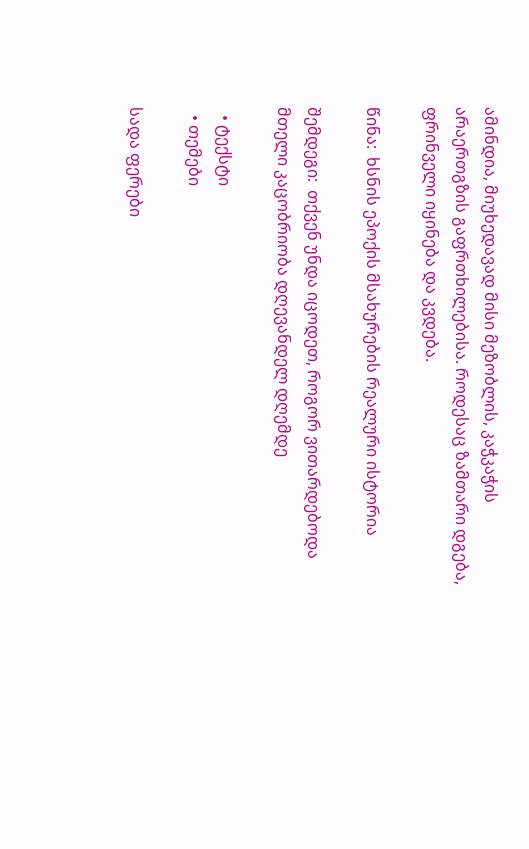ამინდია, მიუხედავად მისი მეზობლის, კაჭკაჭის არაერთგზის გაფრთხილებისა. როდესაც ზამთარი დგება, ფრინველი იყინება და კვდება.

წინა:  ხსნის ეპოქის მსახურების რეალური ისტორია

შემდეგი:  თქვენ უნდა იცოდეთ, როგორ ვითარდებოდა მთელი კაცობრიობა დღევანდელ დღემდე

  • ტექსტი
  • თემები

სადა ფერები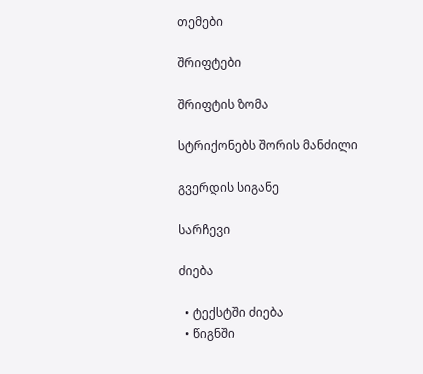თემები

შრიფტები

შრიფტის ზომა

სტრიქონებს შორის მანძილი

გვერდის სიგანე

სარჩევი

ძიება

  • ტექსტში ძიება
  • წიგნში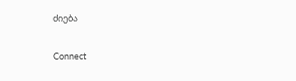ძიება

Connect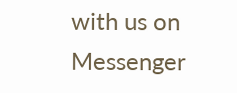with us on Messenger